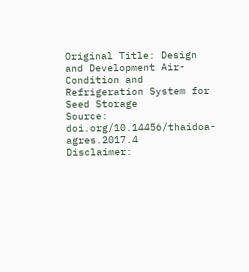Original Title: Design and Development Air-Condition and Refrigeration System for Seed Storage
Source: doi.org/10.14456/thaidoa-agres.2017.4
Disclaimer: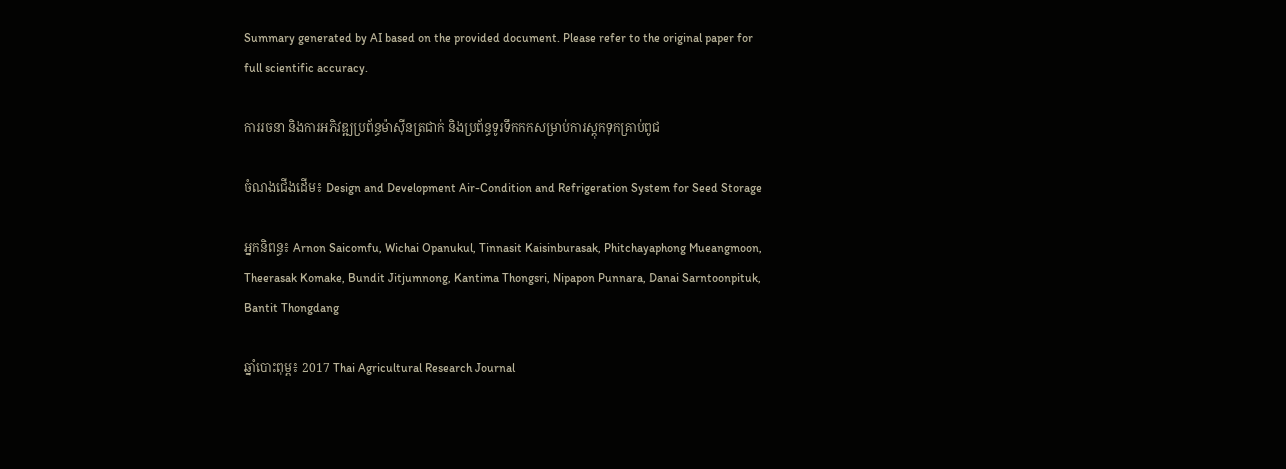Summary generated by AI based on the provided document. Please refer to the original paper for full scientific accuracy.

ការរចនា និងការអភិវឌ្ឍប្រព័ន្ធម៉ាស៊ីនត្រជាក់ និងប្រព័ន្ធទូរទឹកកកសម្រាប់ការស្តុកទុកគ្រាប់ពូជ

ចំណងជើងដើម៖ Design and Development Air-Condition and Refrigeration System for Seed Storage

អ្នកនិពន្ធ៖ Arnon Saicomfu, Wichai Opanukul, Tinnasit Kaisinburasak, Phitchayaphong Mueangmoon, Theerasak Komake, Bundit Jitjumnong, Kantima Thongsri, Nipapon Punnara, Danai Sarntoonpituk, Bantit Thongdang

ឆ្នាំបោះពុម្ព៖ 2017 Thai Agricultural Research Journal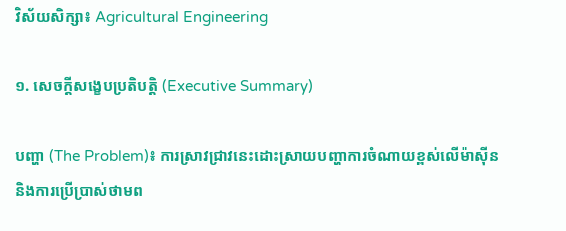វិស័យសិក្សា៖ Agricultural Engineering

១. សេចក្តីសង្ខេបប្រតិបត្តិ (Executive Summary)

បញ្ហា (The Problem)៖ ការស្រាវជ្រាវនេះដោះស្រាយបញ្ហាការចំណាយខ្ពស់លើម៉ាស៊ីន និងការប្រើប្រាស់ថាមព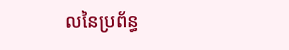លនៃប្រព័ន្ធ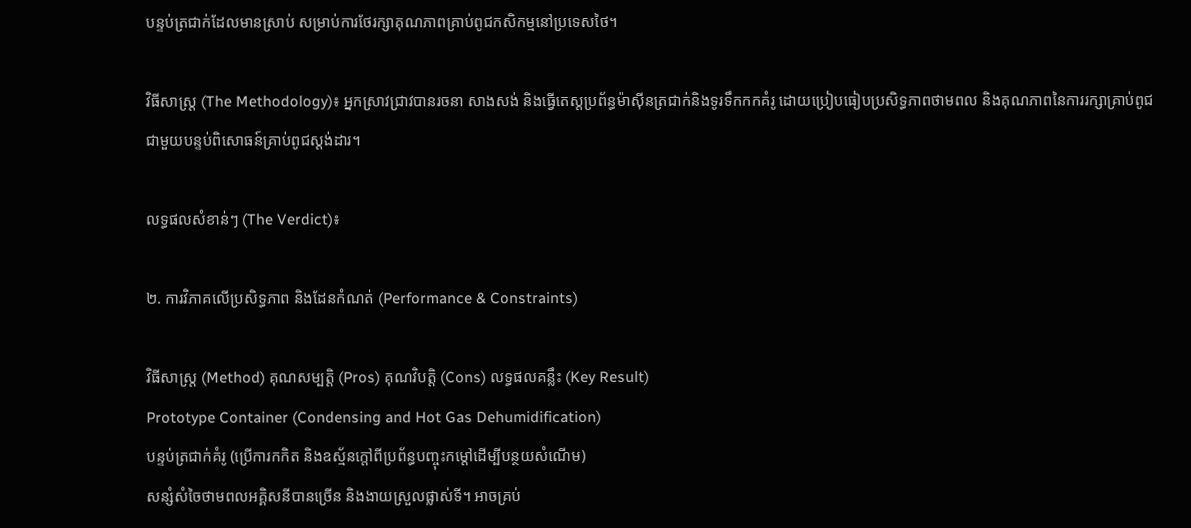បន្ទប់ត្រជាក់ដែលមានស្រាប់ សម្រាប់ការថែរក្សាគុណភាពគ្រាប់ពូជកសិកម្មនៅប្រទេសថៃ។

វិធីសាស្ត្រ (The Methodology)៖ អ្នកស្រាវជ្រាវបានរចនា សាងសង់ និងធ្វើតេស្តប្រព័ន្ធម៉ាស៊ីនត្រជាក់និងទូរទឹកកកគំរូ ដោយប្រៀបធៀបប្រសិទ្ធភាពថាមពល និងគុណភាពនៃការរក្សាគ្រាប់ពូជជាមួយបន្ទប់ពិសោធន៍គ្រាប់ពូជស្តង់ដារ។

លទ្ធផលសំខាន់ៗ (The Verdict)៖

២. ការវិភាគលើប្រសិទ្ធភាព និងដែនកំណត់ (Performance & Constraints)

វិធីសាស្ត្រ (Method) គុណសម្បត្តិ (Pros) គុណវិបត្តិ (Cons) លទ្ធផលគន្លឹះ (Key Result)
Prototype Container (Condensing and Hot Gas Dehumidification)
បន្ទប់ត្រជាក់គំរូ (ប្រើការកកិត និងឧស្ម័នក្តៅពីប្រព័ន្ធបញ្ចុះកម្ដៅដើម្បីបន្ថយសំណើម)
សន្សំសំចៃថាមពលអគ្គិសនីបានច្រើន និងងាយស្រួលផ្លាស់ទី។ អាចគ្រប់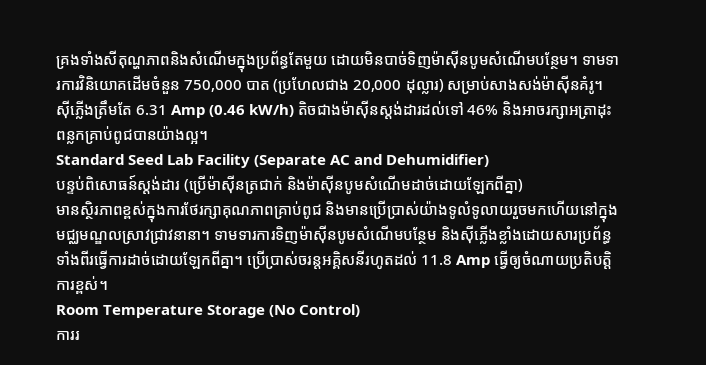គ្រងទាំងសីតុណ្ហភាពនិងសំណើមក្នុងប្រព័ន្ធតែមួយ ដោយមិនបាច់ទិញម៉ាស៊ីនបូមសំណើមបន្ថែម។ ទាមទារការវិនិយោគដើមចំនួន 750,000 បាត (ប្រហែលជាង 20,000 ដុល្លារ) សម្រាប់សាងសង់ម៉ាស៊ីនគំរូ។ ស៊ីភ្លើងត្រឹមតែ 6.31 Amp (0.46 kW/h) តិចជាងម៉ាស៊ីនស្តង់ដារដល់ទៅ 46% និងអាចរក្សាអត្រាដុះពន្លកគ្រាប់ពូជបានយ៉ាងល្អ។
Standard Seed Lab Facility (Separate AC and Dehumidifier)
បន្ទប់ពិសោធន៍ស្តង់ដារ (ប្រើម៉ាស៊ីនត្រជាក់ និងម៉ាស៊ីនបូមសំណើមដាច់ដោយឡែកពីគ្នា)
មានស្ថិរភាពខ្ពស់ក្នុងការថែរក្សាគុណភាពគ្រាប់ពូជ និងមានប្រើប្រាស់យ៉ាងទូលំទូលាយរួចមកហើយនៅក្នុងមជ្ឈមណ្ឌលស្រាវជ្រាវនានា។ ទាមទារការទិញម៉ាស៊ីនបូមសំណើមបន្ថែម និងស៊ីភ្លើងខ្លាំងដោយសារប្រព័ន្ធទាំងពីរធ្វើការដាច់ដោយឡែកពីគ្នា។ ប្រើប្រាស់ចរន្តអគ្គិសនីរហូតដល់ 11.8 Amp ធ្វើឲ្យចំណាយប្រតិបត្តិការខ្ពស់។
Room Temperature Storage (No Control)
ការរ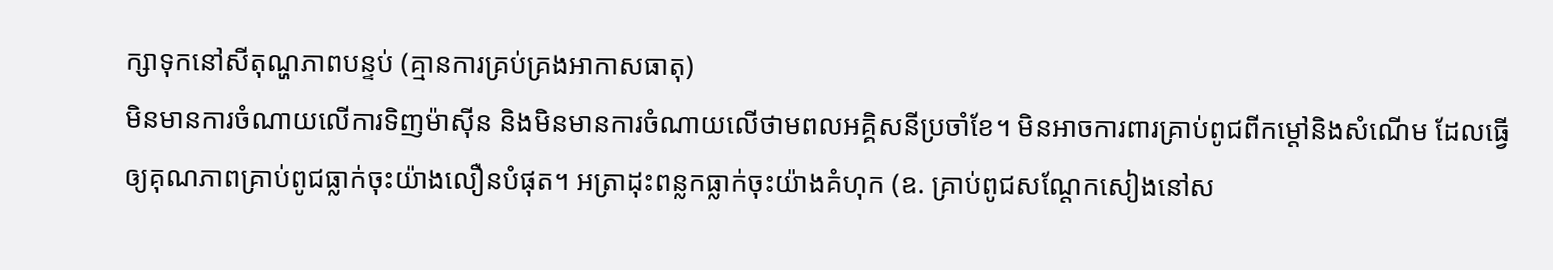ក្សាទុកនៅសីតុណ្ហភាពបន្ទប់ (គ្មានការគ្រប់គ្រងអាកាសធាតុ)
មិនមានការចំណាយលើការទិញម៉ាស៊ីន និងមិនមានការចំណាយលើថាមពលអគ្គិសនីប្រចាំខែ។ មិនអាចការពារគ្រាប់ពូជពីកម្ដៅនិងសំណើម ដែលធ្វើឲ្យគុណភាពគ្រាប់ពូជធ្លាក់ចុះយ៉ាងលឿនបំផុត។ អត្រាដុះពន្លកធ្លាក់ចុះយ៉ាងគំហុក (ឧ. គ្រាប់ពូជសណ្តែកសៀងនៅស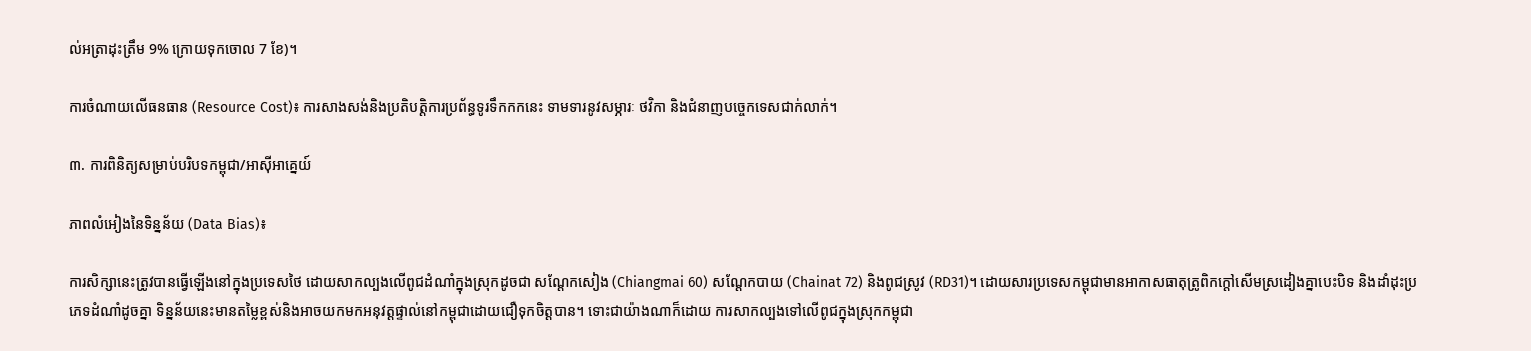ល់អត្រាដុះត្រឹម 9% ក្រោយទុកចោល 7 ខែ)។

ការចំណាយលើធនធាន (Resource Cost)៖ ការសាងសង់និងប្រតិបត្តិការប្រព័ន្ធទូរទឹកកកនេះ ទាមទារនូវសម្ភារៈ ថវិកា និងជំនាញបច្ចេកទេសជាក់លាក់។

៣. ការពិនិត្យសម្រាប់បរិបទកម្ពុជា/អាស៊ីអាគ្នេយ៍

ភាពលំអៀងនៃទិន្នន័យ (Data Bias)៖

ការសិក្សានេះត្រូវបានធ្វើឡើងនៅក្នុងប្រទេសថៃ ដោយសាកល្បងលើពូជដំណាំក្នុងស្រុកដូចជា សណ្តែកសៀង (Chiangmai 60) សណ្តែកបាយ (Chainat 72) និងពូជស្រូវ (RD31)។ ដោយសារប្រទេសកម្ពុជាមានអាកាសធាតុត្រូពិកក្ដៅសើមស្រដៀងគ្នាបេះបិទ និងដាំដុះប្រភេទដំណាំដូចគ្នា ទិន្នន័យនេះមានតម្លៃខ្ពស់និងអាចយកមកអនុវត្តផ្ទាល់នៅកម្ពុជាដោយជឿទុកចិត្តបាន។ ទោះជាយ៉ាងណាក៏ដោយ ការសាកល្បងទៅលើពូជក្នុងស្រុកកម្ពុជា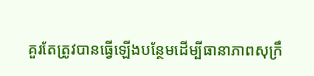គួរតែត្រូវបានធ្វើឡើងបន្ថែមដើម្បីធានាភាពសុក្រឹ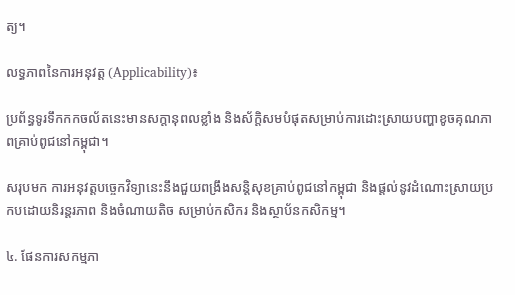ត្យ។

លទ្ធភាពនៃការអនុវត្ត (Applicability)៖

ប្រព័ន្ធទូរទឹកកកចល័តនេះមានសក្តានុពលខ្លាំង និងស័ក្តិសមបំផុតសម្រាប់ការដោះស្រាយបញ្ហាខូចគុណភាពគ្រាប់ពូជនៅកម្ពុជា។

សរុបមក ការអនុវត្តបច្ចេកវិទ្យានេះនឹងជួយពង្រឹងសន្តិសុខគ្រាប់ពូជនៅកម្ពុជា និងផ្តល់នូវដំណោះស្រាយប្រកបដោយនិរន្តរភាព និងចំណាយតិច សម្រាប់កសិករ និងស្ថាប័នកសិកម្ម។

៤. ផែនការសកម្មភា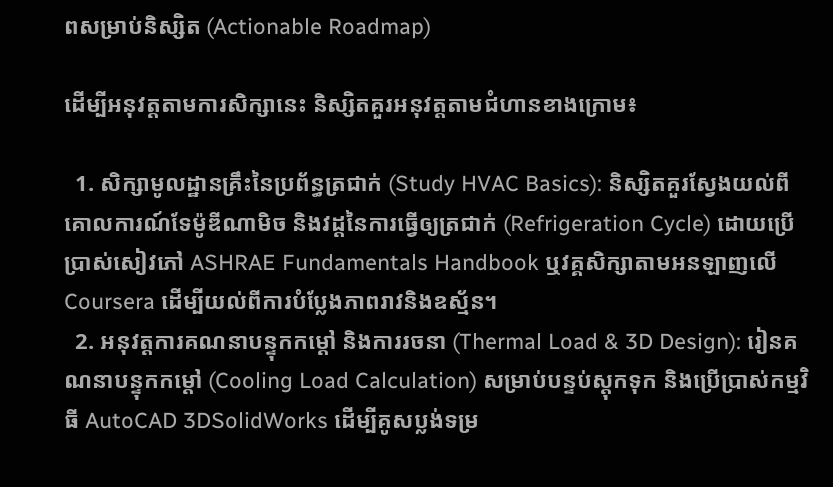ពសម្រាប់និស្សិត (Actionable Roadmap)

ដើម្បីអនុវត្តតាមការសិក្សានេះ និស្សិតគួរអនុវត្តតាមជំហានខាងក្រោម៖

  1. សិក្សាមូលដ្ឋានគ្រឹះនៃប្រព័ន្ធត្រជាក់ (Study HVAC Basics): និស្សិតគួរស្វែងយល់ពីគោលការណ៍ទែម៉ូឌីណាមិច និងវដ្តនៃការធ្វើឲ្យត្រជាក់ (Refrigeration Cycle) ដោយប្រើប្រាស់សៀវភៅ ASHRAE Fundamentals Handbook ឬវគ្គសិក្សាតាមអនឡាញលើ Coursera ដើម្បីយល់ពីការបំប្លែងភាពរាវនិងឧស្ម័ន។
  2. អនុវត្តការគណនាបន្ទុកកម្ដៅ និងការរចនា (Thermal Load & 3D Design): រៀនគណនាបន្ទុកកម្ដៅ (Cooling Load Calculation) សម្រាប់បន្ទប់ស្តុកទុក និងប្រើប្រាស់កម្មវិធី AutoCAD 3DSolidWorks ដើម្បីគូសប្លង់ទម្រ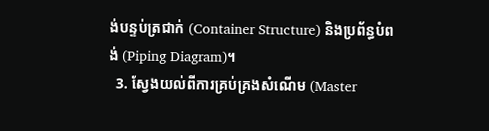ង់បន្ទប់ត្រជាក់ (Container Structure) និងប្រព័ន្ធបំពង់ (Piping Diagram)។
  3. ស្វែងយល់ពីការគ្រប់គ្រងសំណើម (Master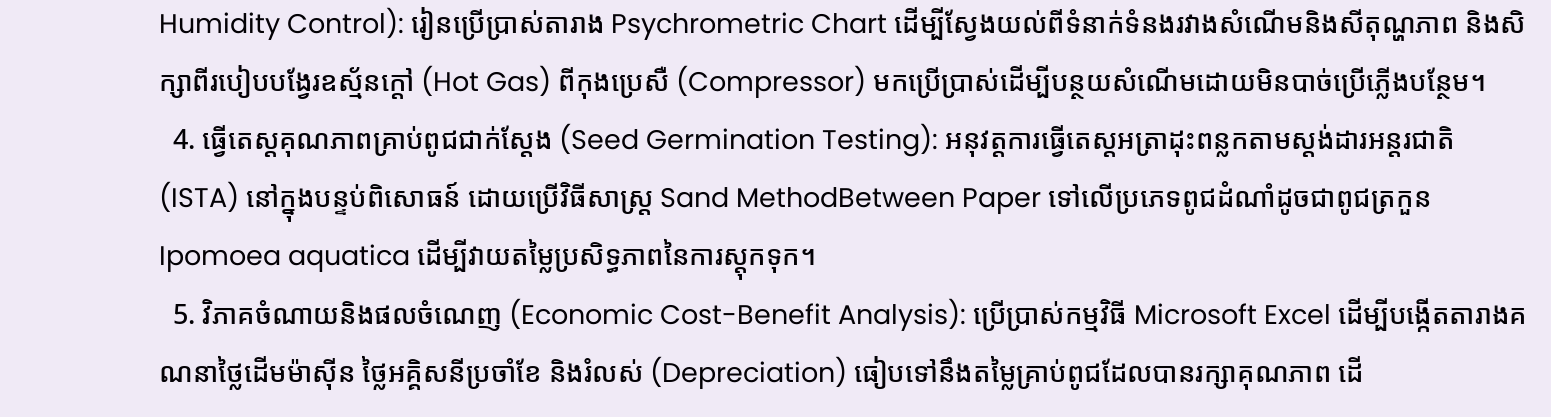Humidity Control): រៀនប្រើប្រាស់តារាង Psychrometric Chart ដើម្បីស្វែងយល់ពីទំនាក់ទំនងរវាងសំណើមនិងសីតុណ្ហភាព និងសិក្សាពីរបៀបបង្វែរឧស្ម័នក្តៅ (Hot Gas) ពីកុងប្រេសឺ (Compressor) មកប្រើប្រាស់ដើម្បីបន្ថយសំណើមដោយមិនបាច់ប្រើភ្លើងបន្ថែម។
  4. ធ្វើតេស្តគុណភាពគ្រាប់ពូជជាក់ស្តែង (Seed Germination Testing): អនុវត្តការធ្វើតេស្តអត្រាដុះពន្លកតាមស្តង់ដារអន្តរជាតិ (ISTA) នៅក្នុងបន្ទប់ពិសោធន៍ ដោយប្រើវិធីសាស្ត្រ Sand MethodBetween Paper ទៅលើប្រភេទពូជដំណាំដូចជាពូជត្រកួន Ipomoea aquatica ដើម្បីវាយតម្លៃប្រសិទ្ធភាពនៃការស្តុកទុក។
  5. វិភាគចំណាយនិងផលចំណេញ (Economic Cost-Benefit Analysis): ប្រើប្រាស់កម្មវិធី Microsoft Excel ដើម្បីបង្កើតតារាងគណនាថ្លៃដើមម៉ាស៊ីន ថ្លៃអគ្គិសនីប្រចាំខែ និងរំលស់ (Depreciation) ធៀបទៅនឹងតម្លៃគ្រាប់ពូជដែលបានរក្សាគុណភាព ដើ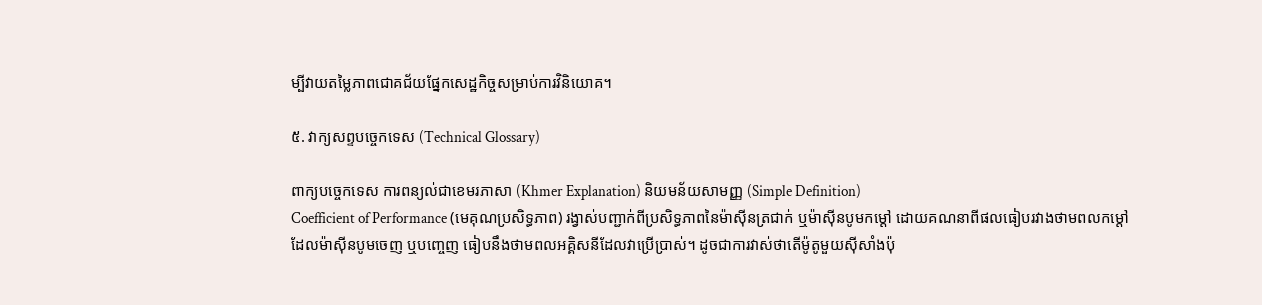ម្បីវាយតម្លៃភាពជោគជ័យផ្នែកសេដ្ឋកិច្ចសម្រាប់ការវិនិយោគ។

៥. វាក្យសព្ទបច្ចេកទេស (Technical Glossary)

ពាក្យបច្ចេកទេស ការពន្យល់ជាខេមរភាសា (Khmer Explanation) និយមន័យសាមញ្ញ (Simple Definition)
Coefficient of Performance (មេគុណប្រសិទ្ធភាព) រង្វាស់បញ្ជាក់ពីប្រសិទ្ធភាពនៃម៉ាស៊ីនត្រជាក់ ឬម៉ាស៊ីនបូមកម្ដៅ ដោយគណនាពីផលធៀបរវាងថាមពលកម្ដៅដែលម៉ាស៊ីនបូមចេញ ឬបញ្ចេញ ធៀបនឹងថាមពលអគ្គិសនីដែលវាប្រើប្រាស់។ ដូចជាការវាស់ថាតើម៉ូតូមួយស៊ីសាំងប៉ុ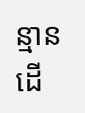ន្មានដើ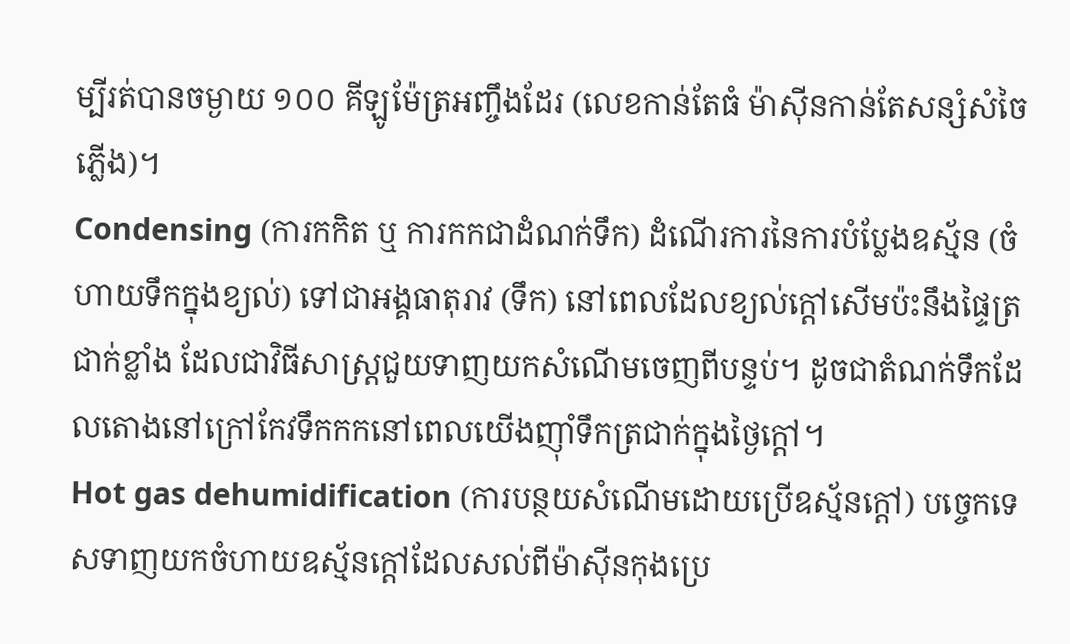ម្បីរត់បានចម្ងាយ ១០០ គីឡូម៉ែត្រអញ្ចឹងដែរ (លេខកាន់តែធំ ម៉ាស៊ីនកាន់តែសន្សំសំចៃភ្លើង)។
Condensing (ការកកិត ឬ ការកកជាដំណក់ទឹក) ដំណើរការនៃការបំប្លែងឧស្ម័ន (ចំហាយទឹកក្នុងខ្យល់) ទៅជាអង្គធាតុរាវ (ទឹក) នៅពេលដែលខ្យល់ក្ដៅសើមប៉ះនឹងផ្ទៃត្រជាក់ខ្លាំង ដែលជាវិធីសាស្ត្រជួយទាញយកសំណើមចេញពីបន្ទប់។ ដូចជាតំណក់ទឹកដែលតោងនៅក្រៅកែវទឹកកកនៅពេលយើងញ៉ាំទឹកត្រជាក់ក្នុងថ្ងៃក្ដៅ។
Hot gas dehumidification (ការបន្ថយសំណើមដោយប្រើឧស្ម័នក្តៅ) បច្ចេកទេសទាញយកចំហាយឧស្ម័នក្តៅដែលសល់ពីម៉ាស៊ីនកុងប្រេ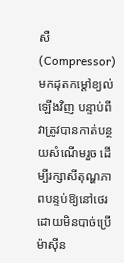សឺ (Compressor) មកដុតកម្ដៅខ្យល់ឡើងវិញ បន្ទាប់ពីវាត្រូវបានកាត់បន្ថយសំណើមរួច ដើម្បីរក្សាសីតុណ្ហភាពបន្ទប់ឱ្យនៅថេរដោយមិនបាច់ប្រើម៉ាស៊ីន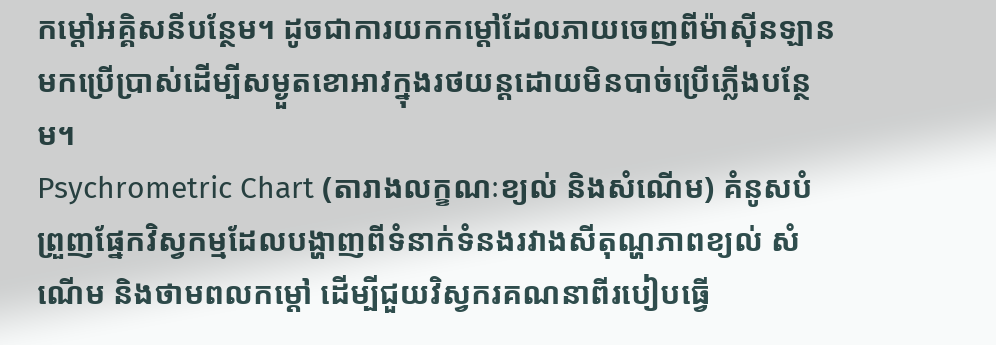កម្ដៅអគ្គិសនីបន្ថែម។ ដូចជាការយកកម្ដៅដែលភាយចេញពីម៉ាស៊ីនឡាន មកប្រើប្រាស់ដើម្បីសម្ងួតខោអាវក្នុងរថយន្តដោយមិនបាច់ប្រើភ្លើងបន្ថែម។
Psychrometric Chart (តារាងលក្ខណៈខ្យល់ និងសំណើម) គំនូសបំព្រួញផ្នែកវិស្វកម្មដែលបង្ហាញពីទំនាក់ទំនងរវាងសីតុណ្ហភាពខ្យល់ សំណើម និងថាមពលកម្ដៅ ដើម្បីជួយវិស្វករគណនាពីរបៀបធ្វើ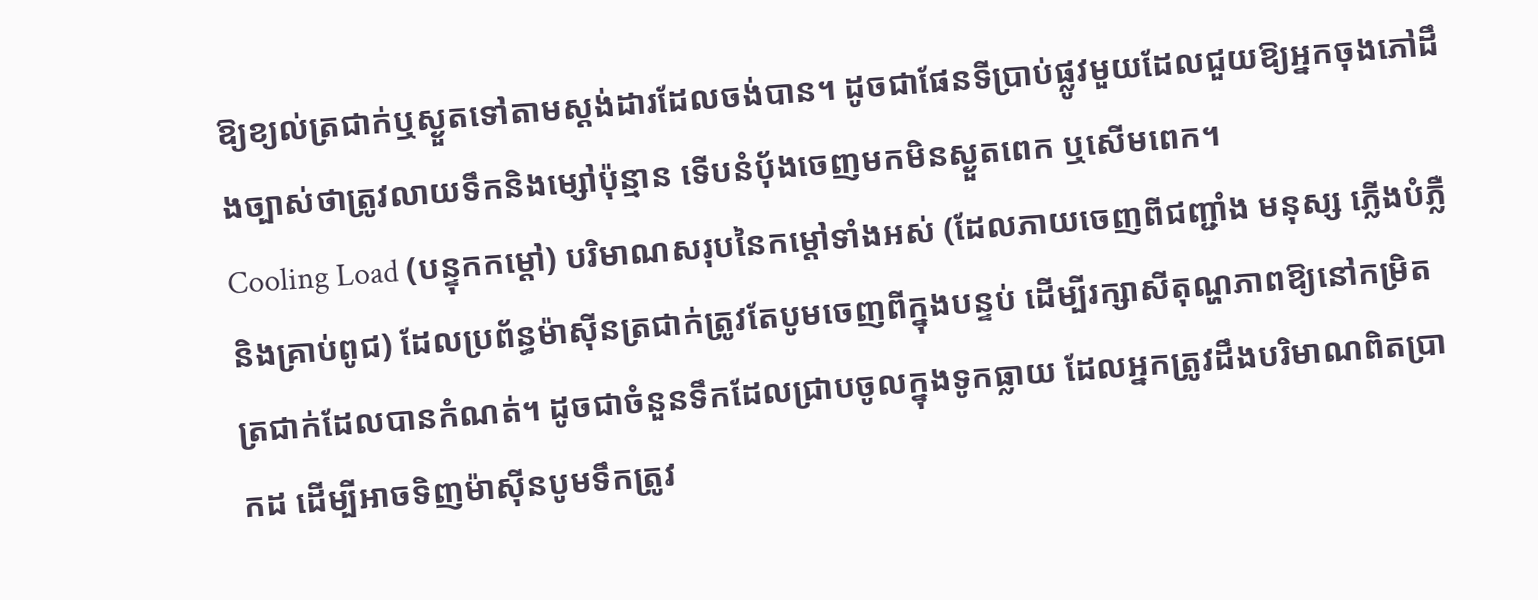ឱ្យខ្យល់ត្រជាក់ឬស្ងួតទៅតាមស្តង់ដារដែលចង់បាន។ ដូចជាផែនទីប្រាប់ផ្លូវមួយដែលជួយឱ្យអ្នកចុងភៅដឹងច្បាស់ថាត្រូវលាយទឹកនិងម្សៅប៉ុន្មាន ទើបនំប៉័ងចេញមកមិនស្ងួតពេក ឬសើមពេក។
Cooling Load (បន្ទុកកម្ដៅ) បរិមាណសរុបនៃកម្ដៅទាំងអស់ (ដែលភាយចេញពីជញ្ជាំង មនុស្ស ភ្លើងបំភ្លឺ និងគ្រាប់ពូជ) ដែលប្រព័ន្ធម៉ាស៊ីនត្រជាក់ត្រូវតែបូមចេញពីក្នុងបន្ទប់ ដើម្បីរក្សាសីតុណ្ហភាពឱ្យនៅកម្រិតត្រជាក់ដែលបានកំណត់។ ដូចជាចំនួនទឹកដែលជ្រាបចូលក្នុងទូកធ្លាយ ដែលអ្នកត្រូវដឹងបរិមាណពិតប្រាកដ ដើម្បីអាចទិញម៉ាស៊ីនបូមទឹកត្រូវ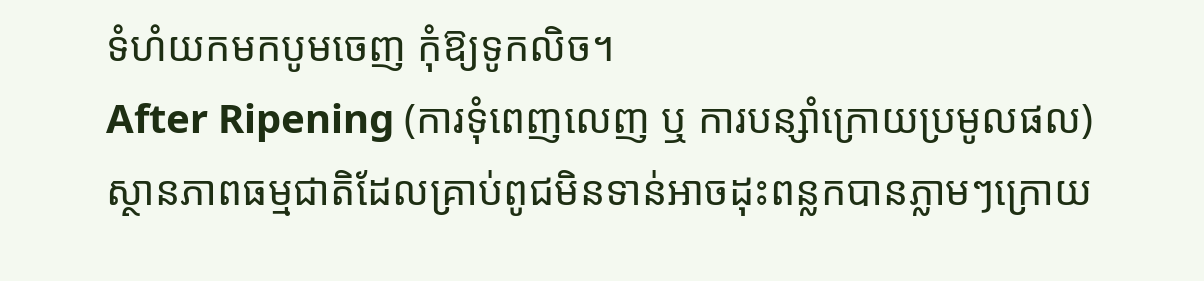ទំហំយកមកបូមចេញ កុំឱ្យទូកលិច។
After Ripening (ការទុំពេញលេញ ឬ ការបន្សាំក្រោយប្រមូលផល) ស្ថានភាពធម្មជាតិដែលគ្រាប់ពូជមិនទាន់អាចដុះពន្លកបានភ្លាមៗក្រោយ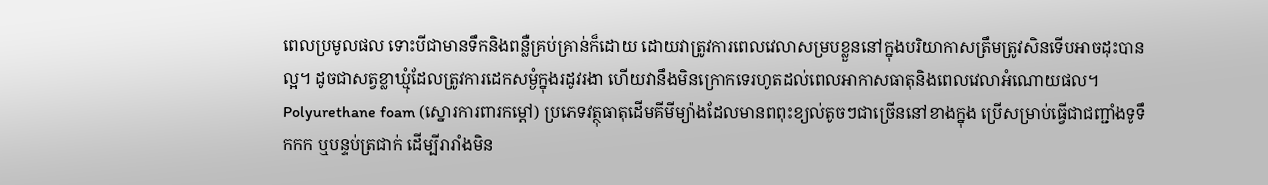ពេលប្រមូលផល ទោះបីជាមានទឹកនិងពន្លឺគ្រប់គ្រាន់ក៏ដោយ ដោយវាត្រូវការពេលវេលាសម្របខ្លួននៅក្នុងបរិយាកាសត្រឹមត្រូវសិនទើបអាចដុះបានល្អ។ ដូចជាសត្វខ្លាឃ្មុំដែលត្រូវការដេកសម្ងំក្នុងរដូវរងា ហើយវានឹងមិនក្រោកទេរហូតដល់ពេលអាកាសធាតុនិងពេលវេលាអំណោយផល។
Polyurethane foam (ស្នោរការពារកម្ដៅ) ប្រភេទវត្ថុធាតុដើមគីមីម្យ៉ាងដែលមានពពុះខ្យល់តូចៗជាច្រើននៅខាងក្នុង ប្រើសម្រាប់ធ្វើជាជញ្ជាំងទូទឹកកក ឬបន្ទប់ត្រជាក់ ដើម្បីរារាំងមិន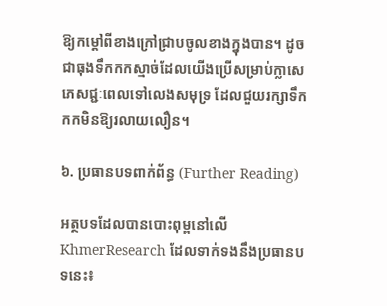ឱ្យកម្ដៅពីខាងក្រៅជ្រាបចូលខាងក្នុងបាន។ ដូចជាធុងទឹកកកស្មាច់ដែលយើងប្រើសម្រាប់ក្លាសេភេសជ្ជៈពេលទៅលេងសមុទ្រ ដែលជួយរក្សាទឹកកកមិនឱ្យរលាយលឿន។

៦. ប្រធានបទពាក់ព័ន្ធ (Further Reading)

អត្ថបទដែលបានបោះពុម្ពនៅលើ KhmerResearch ដែលទាក់ទងនឹងប្រធានបទនេះ៖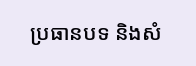ប្រធានបទ និងសំ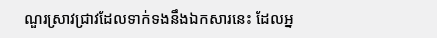ណួរស្រាវជ្រាវដែលទាក់ទងនឹងឯកសារនេះ ដែលអ្ន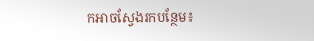កអាចស្វែងរកបន្ថែម៖